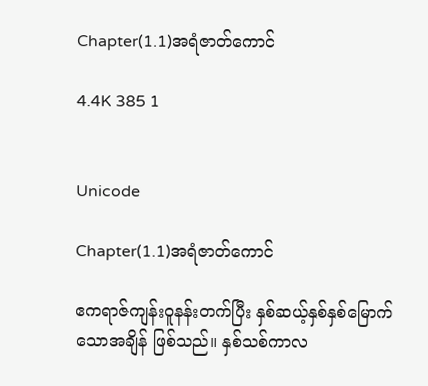Chapter(1.1)အရံဇာတ်ကောင်

4.4K 385 1


Unicode

Chapter(1.1)အရံဇာတ်ကောင်

ဧကရာဇ်ကျန်းဝူနန်းတက်ပြီး နှစ်ဆယ့်နှစ်နှစ်မြောက်သောအချိန် ဖြစ်သည်။ နှစ်သစ်ကာလ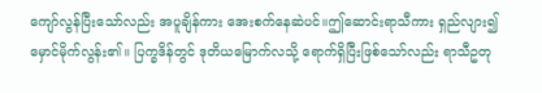ကျော်လွန်ပြီးသော်လည်း အပူချိန်ကား အေးစက်နေဆဲပင်။ဤဆောင်းရာသီကား ရှည်လျား၍ မှောင်မိုက်လွန်း၏။ ပြက္ခဒိန်တွင် ဒုတိယမြောက်လသို့ ရောက်ရှိပြီးဖြစ်သော်လည်း ရာသီဥတု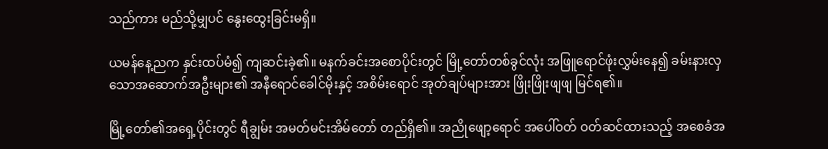သည်ကား မည်သို့မျှပင် နွေးထွေးခြင်းမရှိ။

ယမန်နေ့ညက နှင်းထပ်မံ၍ ကျဆင်းခဲ့၏။ မနက်ခင်းအစောပိုင်းတွင် မြို့တော်တစ်ခွင်လုံး အဖြူရောင်ဖုံးလွှမ်းနေ၍ ခမ်းနားလှသောအဆောက်အဦးများ၏ အနီရောင်ခေါင်မိုးနှင့် အစိမ်းရောင် အုတ်ချပ်များအား ဖြိုးဖြိုးဖျဖျ မြင်ရ၏။

မြို့တော်၏အရှေ့ပိုင်းတွင် ရီချွမ်း အမတ်မင်းအိမ်တော် တည်ရှိ၏။ အညိုဖျော့ရောင် အပေါ်ဝတ် ဝတ်ဆင်ထားသည့် အစေခံအ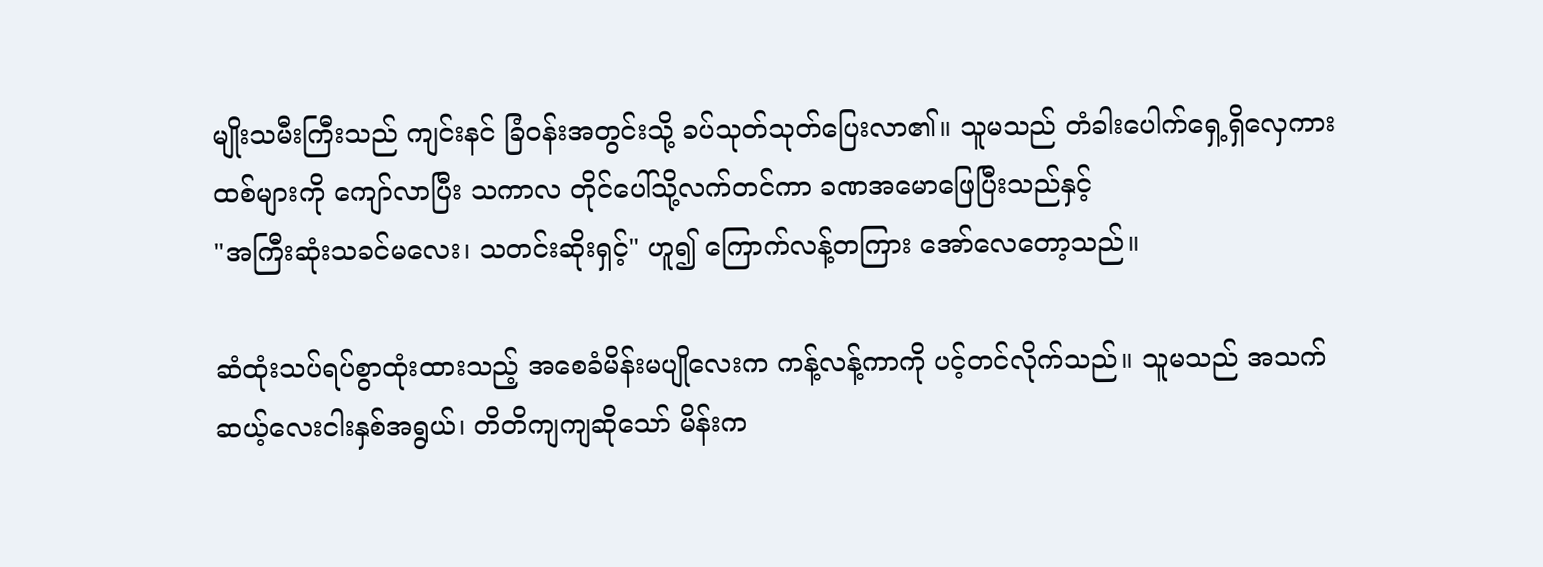မျိုးသမီးကြီးသည် ကျင်းနင် ခြံဝန်းအတွင်းသို့ ခပ်သုတ်သုတ်ပြေးလာ၏။ သူမသည် တံခါးပေါက်ရှေ့ရှိလှေကားထစ်များကို ကျော်လာပြီး သကာလ တိုင်ပေါ်သို့လက်တင်ကာ ခဏအမောဖြေပြီးသည်နှင့်
"အကြီးဆုံးသခင်မလေး၊ သတင်းဆိုးရှင့်" ဟူ၍ ကြောက်လန့်တကြား အော်လေတော့သည်။

ဆံထုံးသပ်ရပ်စွာထုံးထားသည့် အစေခံမိန်းမပျိုလေးက ကန့်လန့်ကာကို ပင့်တင်လိုက်သည်။ သူမသည် အသက်ဆယ့်လေးငါးနှစ်အရွယ်၊ တိတိကျကျဆိုသော် မိန်းက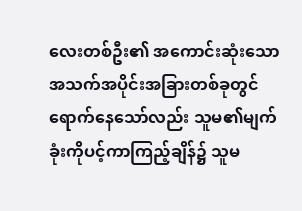လေးတစ်ဦး၏ အကောင်းဆုံးသော အသက်အပိုင်းအခြားတစ်ခုတွင် ရောက်နေသော်လည်း သူမ၏မျက်ခုံးကိုပင့်ကာကြည့်ချိန်၌ သူမ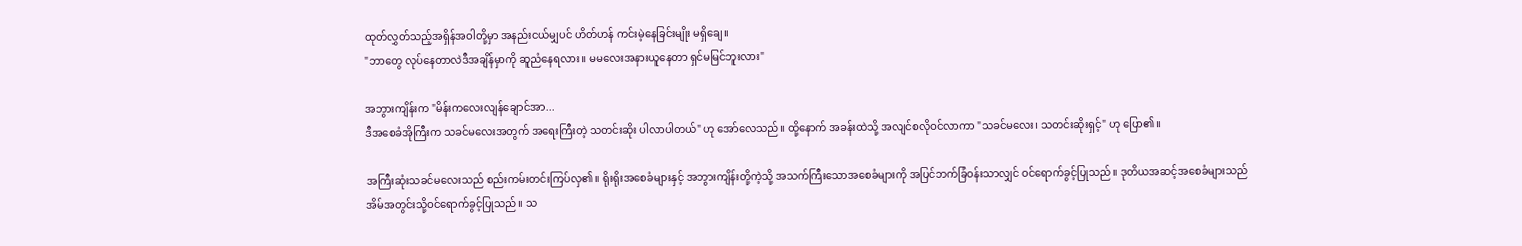ထုတ်လွှတ်သည့်အရှိန်အဝါတို့မှာ အနည်းငယ်မျှပင် ဟိတ်ဟန် ကင်းမဲ့နေခြင်းမျိုး မရှိချေ။
"ဘာတွေ လုပ်နေတာလဲဒီအချိန်မှာကို ဆူညံနေရလား။ မမလေးအနားယူနေတာ ရှင်မမြင်ဘူးလား"

အဘွားကျိန်းက "မိန်းကလေးလျန်ချောင်အာ...
ဒီအစေခံအိုကြီးက သခင်မလေးအတွက် အရေးကြီးတဲ့ သတင်းဆိုး ပါလာပါတယ်" ဟု အော်လေသည်။ ထို့နောက် အခန်းထဲသို့ အလျင်စလိုဝင်လာကာ "သခင်မလေး၊ သတင်းဆိုးရှင့်" ဟု ပြော၏။

အကြီးဆုံးသခင်မလေးသည် စည်းကမ်းတင်းကြပ်လှ၏။ ရိုးရိုးအစေခံများနှင့် အဘွားကျိန်းတို့ကဲ့သို့ အသက်ကြီးသောအစေခံများကို အပြင်ဘက်ခြံဝန်းသာလျှင် ဝင်ရောက်ခွင့်ပြုသည်။ ဒုတိယအဆင့်အစေခံများသည် အိမ်အတွင်းသို့ဝင်ရောက်ခွင့်ပြုသည်။ သ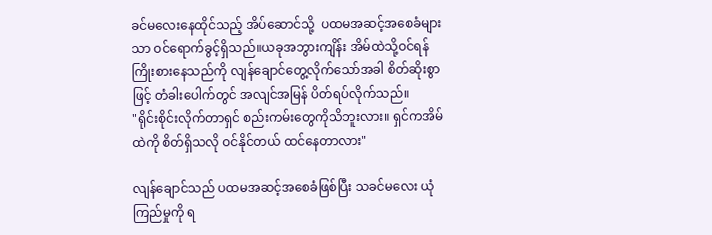ခင်မလေးနေထိုင်သည့် အိပ်ဆောင်သို့  ပထမအဆင့်အစေခံများသာ ဝင်ရောက်ခွင့်ရှိသည်။ယခုအဘွားကျိန်း အိမ်ထဲသို့ဝင်ရန်ကြိုးစားနေသည်ကို လျန်ချောင်တွေ့လိုက်သော်အခါ စိတ်ဆိုးစွာဖြင့် တံခါးပေါက်တွင် အလျင်အမြန် ပိတ်ရပ်လိုက်သည်။
"ရိုင်းစိုင်းလိုက်တာရှင် စည်းကမ်းတွေကိုသိဘူးလား။ ရှင်ကအိမ်ထဲကို စိတ်ရှိသလို ဝင်နိုင်တယ် ထင်နေတာလား"

လျန်ချောင်သည် ပထမအဆင့်အစေခံဖြစ်ပြီး သခင်မလေး ယုံကြည်မှုကို ရ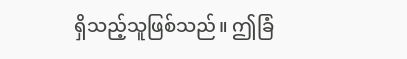ရှိသည့်သူဖြစ်သည်။ ဤခြံ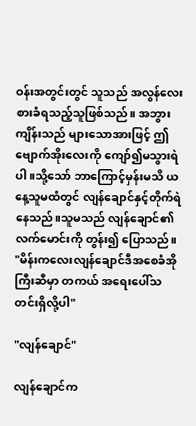ဝန်းအတွင်းတွင် သူသည် အလွန်လေးစားခံရသည့်သူဖြစ်သည်။ အဘွားကျိန်းသည် များသောအားဖြင့် ဤဗျောက်အိုးလေးကို ကျော်၍မသွားရဲပါ။သို့သော် ဘာကြောင့်မှန်းမသိ ယနေ့သူမထံတွင် လျန်ချောင်နှင့်တိုက်ရဲနေသည်။သူမသည် လျန်ချောင်၏လက်မောင်းကို တွန်း၍ ပြောသည်။
"မိန်းကလေးလျန်ချောင်ဒီအစေခံအိုကြီးဆီမှာ တကယ် အရေးပေါ်သတင်းရှိလို့ပါ"

"လျန်ချောင်"

လျန်ချောင်က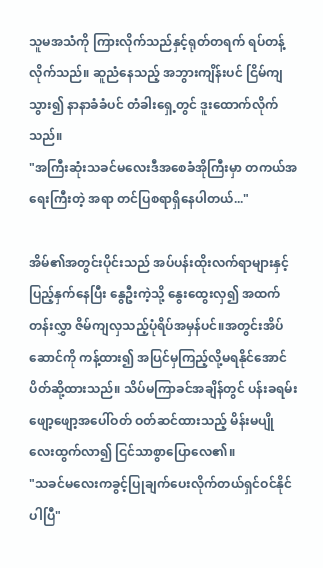သူမအသံကို ကြားလိုက်သည်နှင့်ရုတ်တရက် ရပ်တန့်လိုက်သည်။ ဆူညံနေသည့် အဘွားကျိန်းပင် ငြိမ်ကျသွား၍ နာနာခံခံပင် တံခါးရှေ့တွင် ဒူးထောက်လိုက်သည်။
"အကြီးဆုံးသခင်မလေးဒီအစေခံအိုကြီးမှာ တကယ်အရေးကြီးတဲ့ အရာ တင်ပြစရာရှိနေပါတယ်..."

အိမ်၏အတွင်းပိုင်းသည် အပ်ပန်းထိုးလက်ရာများနှင့်ပြည့်နှက်နေပြီး နွေဦးကဲ့သို့ နွေးထွေးလှ၍ အထက်တန်းလွှာ ဇိမ်ကျလှသည့်ပုံရိပ်အမှန်ပင်။အတွင်းအိပ်ဆောင်ကို ကန့်ထား၍ အပြင်မှကြည့်လို့မရနိုင်အောင် ပိတ်ဆို့ထားသည်။ သိပ်မကြာခင်အချိန်တွင် ပန်းခရမ်းဖျော့ဖျော့အပေါ်ဝတ် ဝတ်ဆင်ထားသည့် မိန်းမပျိုလေးထွက်လာ၍ ငြင်သာစွာပြောလေ၏။
"သခင်မလေးကခွင့်ပြုချက်ပေးလိုက်တယ်ရှင်ဝင်နိုင်ပါပြီ"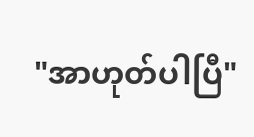"အာဟုတ်ပါပြီ"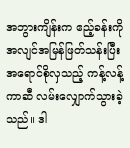အဘွားကျိန်းက ဧည့်ခန်းကို အလျင်အမြန်ဖြတ်သန်းပြီး အရောင်စိုလှသည့် ကန့်လန့်ကာဆီ လမ်းလျှောက်သွားခဲ့သည်။ ဒါ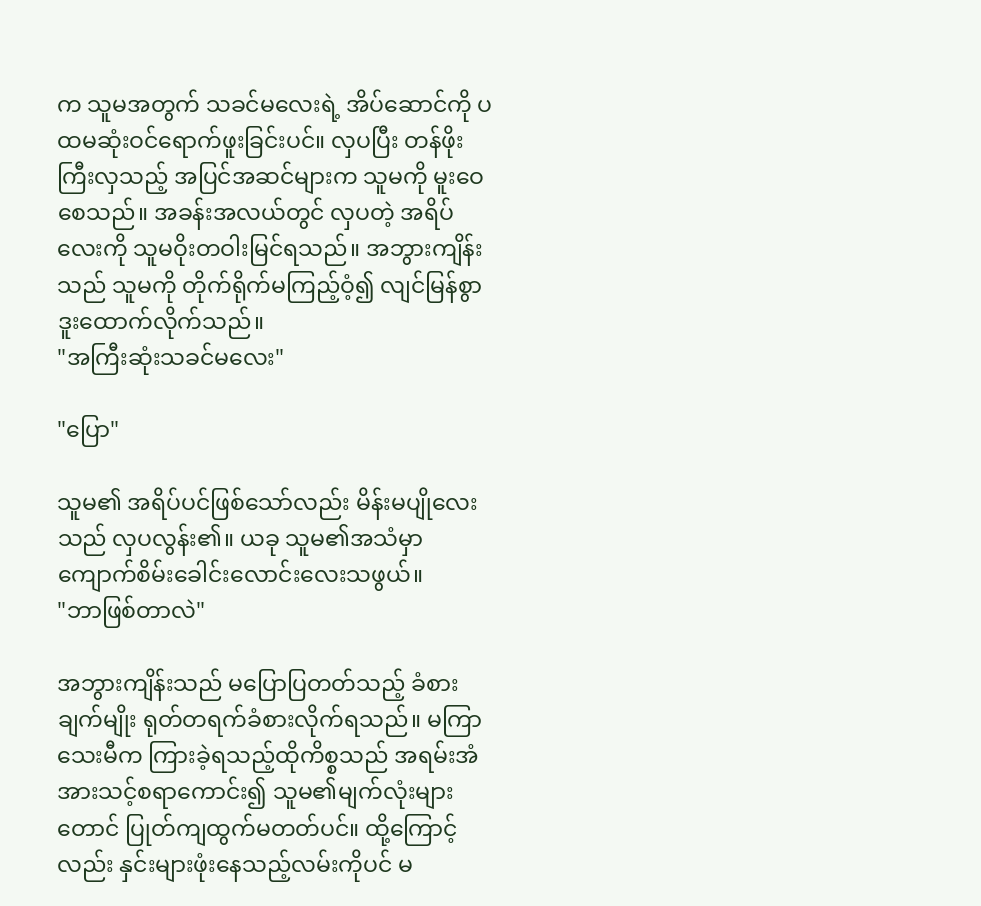က သူမအတွက် သခင်မလေးရဲ့ အိပ်ဆောင်ကို ပထမဆုံးဝင်ရောက်ဖူးခြင်းပင်။ လှပပြီး တန်ဖိုးကြီးလှသည့် အပြင်အဆင်များက သူမကို မူးဝေစေသည်။ အခန်းအလယ်တွင် လှပတဲ့ အရိပ်လေးကို သူမဝိုးတဝါးမြင်ရသည်။ အဘွားကျိန်းသည် သူမကို တိုက်ရိုက်မကြည့်ဝံ့၍ လျင်မြန်စွာဒူးထောက်လိုက်သည်။
"အကြီးဆုံးသခင်မလေး"

"ပြော"

သူမ၏ အရိပ်ပင်ဖြစ်သော်လည်း မိန်းမပျိုလေးသည် လှပလွန်း၏။ ယခု သူမ၏အသံမှာ ကျောက်စိမ်းခေါင်းလောင်းလေးသဖွယ်။
"ဘာဖြစ်တာလဲ"

အဘွားကျိန်းသည် မပြောပြတတ်သည့် ခံစားချက်မျိုး ရုတ်တရက်ခံစားလိုက်ရသည်။ မကြာသေးမီက ကြားခဲ့ရသည့်ထိုကိစ္စသည် အရမ်းအံအားသင့်စရာကောင်း၍ သူမ၏မျက်လုံးများတောင် ပြုတ်ကျထွက်မတတ်ပင်။ ထို့ကြောင့်လည်း နှင်းများဖုံးနေသည့်လမ်းကိုပင် မ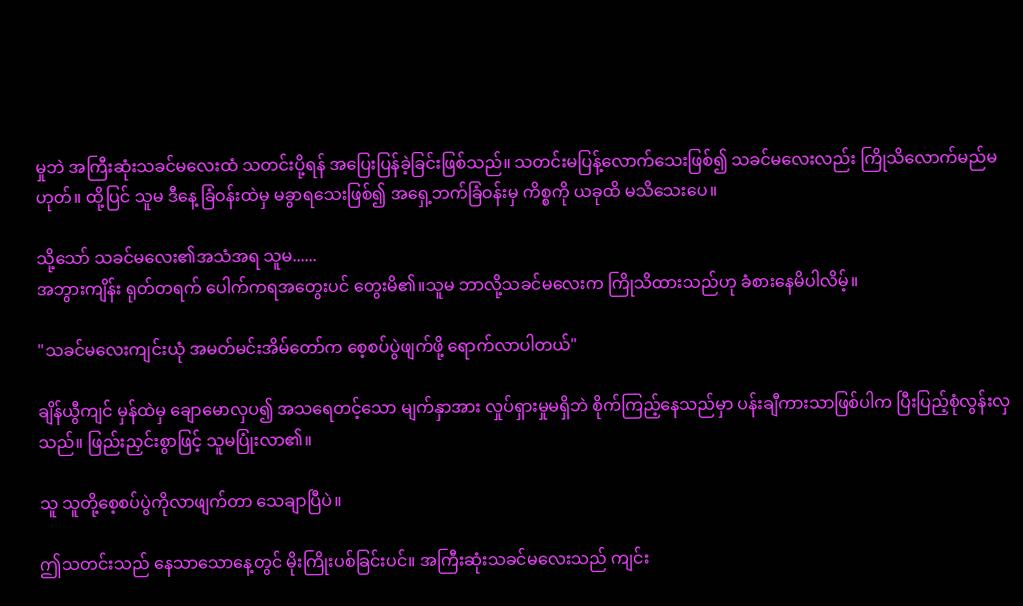မှုဘဲ အကြီးဆုံးသခင်မလေးထံ သတင်းပို့ရန် အပြေးပြန်ခဲ့ခြင်းဖြစ်သည်။ သတင်းမပြန့်လောက်သေးဖြစ်၍ သခင်မလေးလည်း ကြိုသိလောက်မည်မဟုတ်။ ထို့ပြင် သူမ ဒီနေ့ ခြံဝန်းထဲမှ မခွာရသေးဖြစ်၍ အရှေ့ဘက်ခြံဝန်းမှ ကိစ္စကို ယခုထိ မသိသေးပေ။

သို့သော် သခင်မလေး၏အသံအရ သူမ......
အဘွားကျိန်း ရုတ်တရက် ပေါက်ကရအတွေးပင် တွေးမိ၏။သူမ ဘာလို့သခင်မလေးက ကြိုသိထားသည်ဟု ခံစားနေမိပါလိမ့်။

"သခင်မလေးကျင်းယုံ အမတ်မင်းအိမ်တော်က စေ့စပ်ပွဲဖျက်ဖို့ ရောက်လာပါတယ်"

ချိန်ယွီကျင် မှန်ထဲမှ ချောမောလှပ၍ အသရေတင့်သော မျက်နှာအား လှုပ်ရှားမှုမရှိဘဲ စိုက်ကြည့်နေသည်မှာ ပန်းချီကားသာဖြစ်ပါက ပြီးပြည့်စုံလွန်းလှသည်။ ဖြည်းညှင်းစွာဖြင့် သူမပြုံးလာ၏။

သူ သူတို့စေ့စပ်ပွဲကိုလာဖျက်တာ သေချာပြီပဲ။

ဤသတင်းသည် နေသာသောနေ့တွင် မိုးကြိုးပစ်ခြင်းပင်။ အကြီးဆုံးသခင်မလေးသည် ကျင်း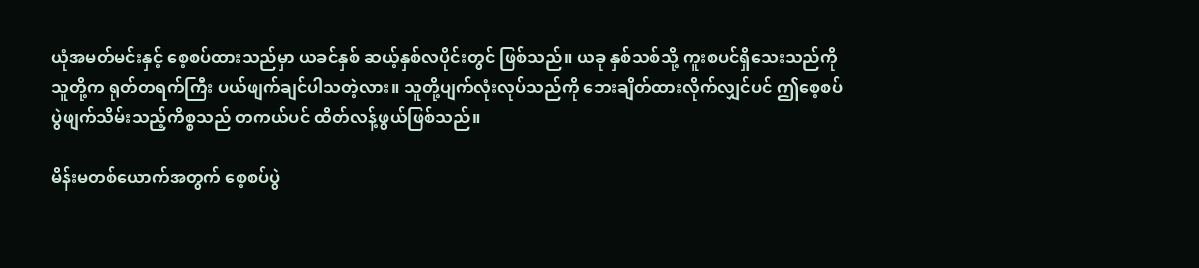ယုံအမတ်မင်းနှင့် စေ့စပ်ထားသည်မှာ ယခင်နှစ် ဆယ့်နှစ်လပိုင်းတွင် ဖြစ်သည်။ ယခု နှစ်သစ်သို့ ကူးစပင်ရှိသေးသည်ကို သူတို့က ရုတ်တရက်ကြီး ပယ်ဖျက်ချင်ပါသတဲ့လား။ သူတို့ပျက်လုံးလုပ်သည်ကို ဘေးချိတ်ထားလိုက်လျှင်ပင် ဤစေ့စပ်ပွဲဖျက်သိမ်းသည့်ကိစ္စသည် တကယ်ပင် ထိတ်လန့်ဖွယ်ဖြစ်သည်။

မိန်းမတစ်ယောက်အတွက် စေ့စပ်ပွဲ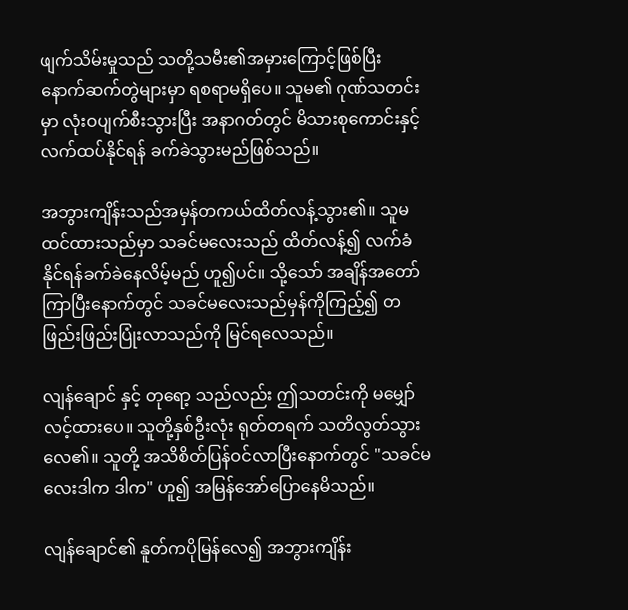ဖျက်သိမ်းမှုသည် သတို့သမီး၏အမှားကြောင့်ဖြစ်ပြီး နောက်ဆက်တွဲများမှာ ရစရာမရှိပေ။ သူမ၏ ဂုဏ်သတင်းမှာ လုံးဝပျက်စီးသွားပြီး အနာဂတ်တွင် မိသားစုကောင်းနှင့် လက်ထပ်နိုင်ရန် ခက်ခဲသွားမည်ဖြစ်သည်။

အဘွားကျိန်းသည်အမှန်တကယ်ထိတ်လန့်သွား၏။ သူမထင်ထားသည်မှာ သခင်မလေးသည် ထိတ်လန့်၍ လက်ခံနိုင်ရန်ခက်ခဲနေလိမ့်မည် ဟူ၍ပင်။ သို့သော် အချိန်အတော်ကြာပြီးနောက်တွင် သခင်မလေးသည်မှန်ကိုကြည့်၍ တဖြည်းဖြည်းပြုံးလာသည်ကို မြင်ရလေသည်။

လျန်ချောင် နှင့် တုရော့ သည်လည်း ဤသတင်းကို မမျှော်လင့်ထားပေ။ သူတို့နှစ်ဦးလုံး ရုတ်တရက် သတိလွတ်သွားလေ၏။ သူတို့ အသိစိတ်ပြန်ဝင်လာပြီးနောက်တွင် "သခင်မလေးဒါက ဒါက" ဟူ၍ အမြန်အော်ပြောနေမိသည်။

လျန်ချောင်၏ နူတ်ကပိုမြန်လေ၍ အဘွားကျိန်း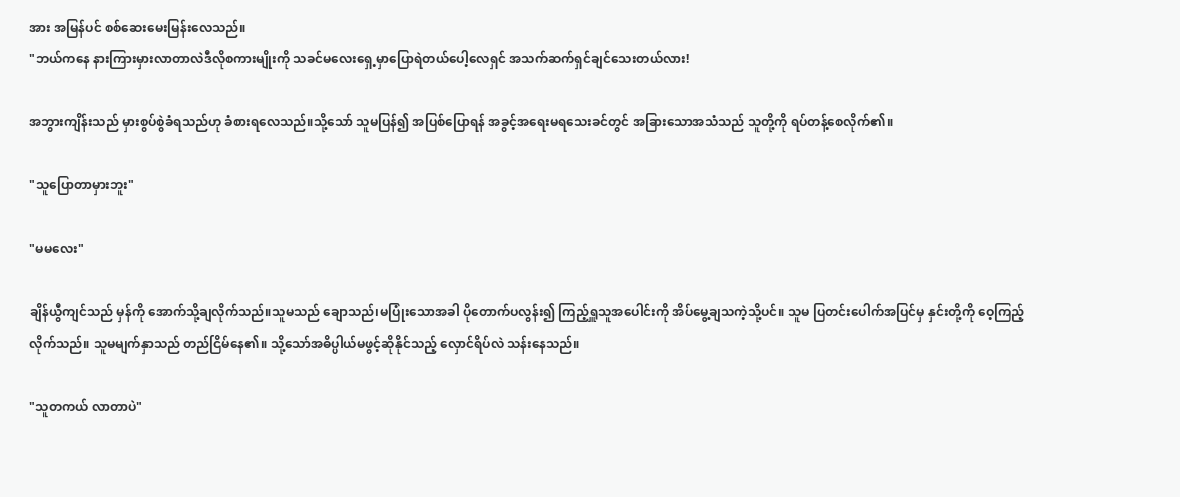အား အမြန်ပင် စစ်ဆေးမေးမြန်းလေသည်။
"ဘယ်ကနေ နားကြားမှားလာတာလဲဒီလိုစကားမျိုးကို သခင်မလေးရှေ့မှာပြောရဲတယ်ပေါ့လေရှင် အသက်ဆက်ရှင်ချင်သေးတယ်လား!

အဘွားကျိန်းသည် မှားစွပ်စွဲခံရသည်ဟု ခံစားရလေသည်။သို့သော် သူမပြန်၍ အပြစ်ပြောရန် အခွင့်အရေးမရသေးခင်တွင် အခြားသောအသံသည် သူတို့ကို ရပ်တန့်စေလိုက်၏။

"သူပြောတာမှားဘူး"

"မမလေး"

ချိန်ယွီကျင်သည် မှန်ကို အောက်သို့ချလိုက်သည်။သူမသည် ချောသည်၊မပြုံးသောအခါ ပိုတောက်ပလွန်း၍ ကြည့်ရှူသူအပေါင်းကို အိပ်မွေ့ချသကဲ့သို့ပင်။ သူမ ပြတင်းပေါက်အပြင်မှ နှင်းတို့ကို ဝေ့ကြည့်လိုက်သည်။ သူမမျက်နှာသည် တည်ငြိမ်နေ၏။ သို့သော်အဓိပ္ပါယ်မဖွင့်ဆိုနိုင်သည့် လှောင်ရိပ်လဲ သန်းနေသည်။

"သူတကယ် လာတာပဲ"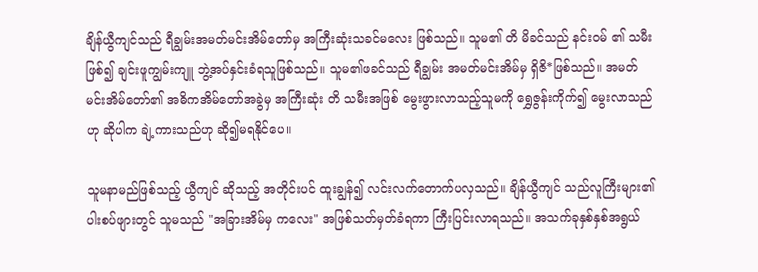ချိန်ယွီကျင်သည် ရီချွမ်းအမတ်မင်းအိမ်တော်မှ အကြီးဆုံးသခင်မလေး ဖြစ်သည်။ သူမ၏ တိ မိခင်သည် နင်းဝမ် ၏ သမီးဖြစ်၍ ချင်းဖူကျွမ်းကျူ ဘွဲ့အပ်နှင်းခံရသူဖြစ်သည်။ သူမ၏ဖခင်သည် ရီချွမ်း အမတ်မင်းအိမ်မှ ရှိဇိ*ဖြစ်သည်။ အမတ်မင်းအိမ်တော်၏ အဓိကအိမ်တော်အခွဲမှ အကြီးဆုံး တိ သမီးအဖြစ် မွေးဖွားလာသည့်သူမကို ရွှေဇွန်းကိုက်၍ မွေးလာသည်ဟု ဆိုပါက ချဲ့ကားသည်ဟု ဆို၍မရနိုင်ပေ။

သူမနာမည်ဖြစ်သည့် ယွီကျင် ဆိုသည့် အတိုင်းပင် ထူးချွန်၍ လင်းလက်တောက်ပလှသည်။ ချိန်ယွီကျင် သည်လူကြီးများ၏ ပါးစပ်ဖျားတွင် သူမသည် "အခြားအိမ်မှ ကလေး" အဖြစ်သတ်မှတ်ခံရကာ ကြီးပြင်းလာရသည်။ အသက်ခုနှစ်နှစ်အရွယ်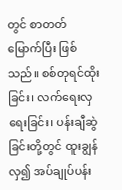တွင် စာတတ်မြောက်ပြီး ဖြစ်သည်။ စစ်တုရင်ထိုးခြင်း၊ လက်ရေးလှရေးခြင်း၊ ပန်းချီဆွဲခြင်းတို့တွင် ထူးချွန်လှ၍ အပ်ချုပ်ပန်း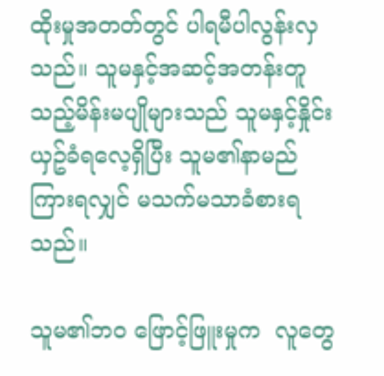ထိုးမှုအတတ်တွင် ပါရမီပါလွန်းလှသည်။ သူမနှင့်အဆင့်အတန်းတူသည့်မိန်းမပျိုများသည် သူမနှင့်နှိုင်းယှဥ်ခံရလေ့ရှိပြီး သူမ၏နာမည်ကြားရလျှင် မသက်မသာခံစားရသည်။

သူမ၏ဘဝ ဖြောင့်ဖြူးမှုက  လူတွေ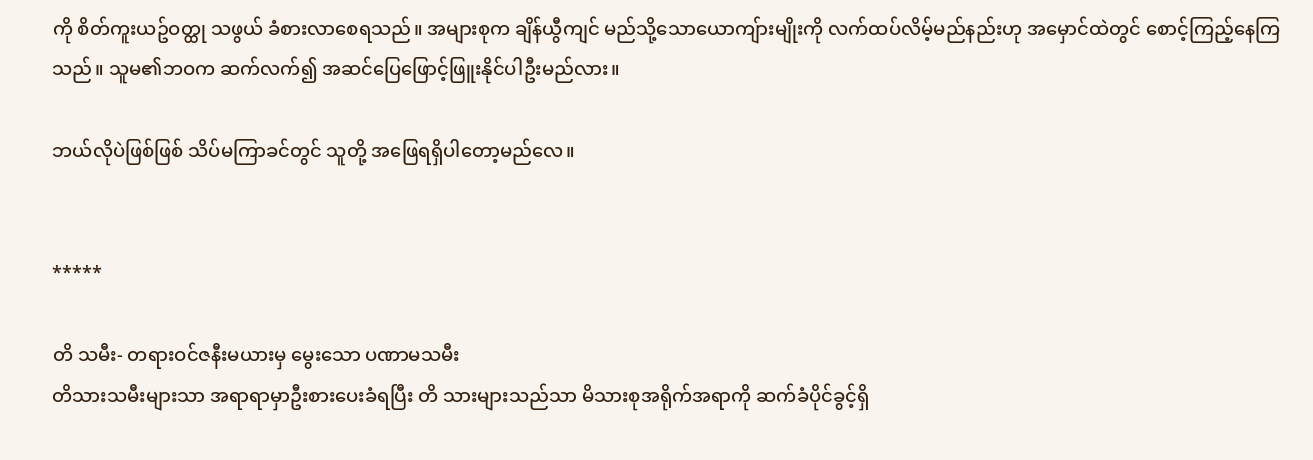ကို စိတ်ကူးယဥ်ဝတ္ထု သဖွယ် ခံစားလာစေရသည်။ အများစုက ချိန်ယွီကျင် မည်သို့သောယောကျ်ားမျိုးကို လက်ထပ်လိမ့်မည်နည်းဟု အမှောင်ထဲတွင် စောင့်ကြည့်နေကြသည်။ သူမ၏ဘဝက ဆက်လက်၍ အဆင်ပြေဖြောင့်ဖြူးနိုင်ပါဦးမည်လား။

ဘယ်လိုပဲဖြစ်ဖြစ် သိပ်မကြာခင်တွင် သူတို့ အဖြေရရှိပါတော့မည်လေ။


*****

တိ သမီး- တရားဝင်ဇနီးမယားမှ မွေးသော ပဏာမသမီး
တိသားသမီးများသာ အရာရာမှာဦးစားပေးခံရပြီး တိ သားများသည်သာ မိသားစုအရိုက်အရာကို ဆက်ခံပိုင်ခွင့်ရှိ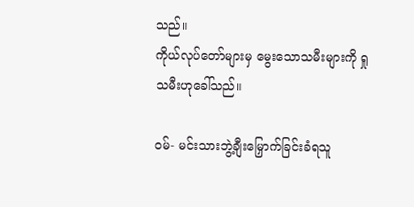သည်။
ကိုယ်လုပ်တော်များမှ မွေးသောသမီးများကို ရှု သမီးဟုခေါ်သည်။

ဝမ်- မင်းသားဘွဲ့ချီးမြှောက်ခြင်းခံရသူ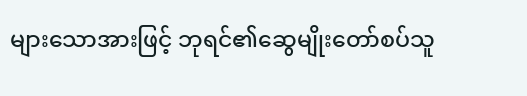များသောအားဖြင့် ဘုရင်၏ဆွေမျိုးတော်စပ်သူ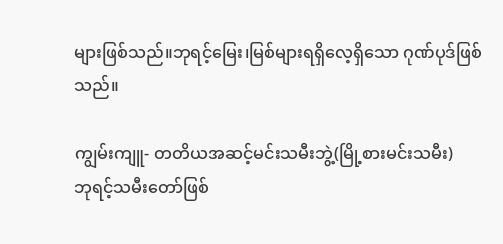များဖြစ်သည်။ဘုရင့်မြေး၊မြစ်များရရှိလေ့ရှိသော ဂုဏ်ပုဒ်ဖြစ်သည်။

ကျွမ်းကျူ- တတိယအဆင့်မင်းသမီးဘွဲ့(မြို့စားမင်းသမီး)
ဘုရင့်သမီးတော်ဖြစ်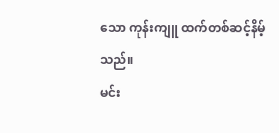သော ကုန်းကျူ ထက်တစ်ဆင့်နိမ့်သည်။
မင်း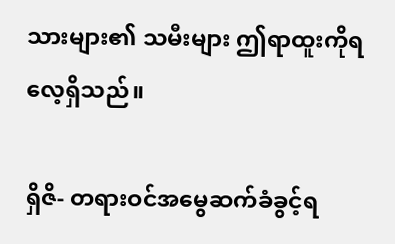သားများ၏ သမီးများ ဤရာထူးကိုရလေ့ရှိသည်။

ရှိဇိ- တရားဝင်အမွေဆက်ခံခွင့်ရ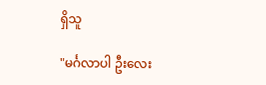ရှိသူ

"မင်္ဂလာပါ ဦးလေး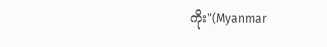ကိုး"(Myanmar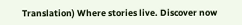Translation) Where stories live. Discover now